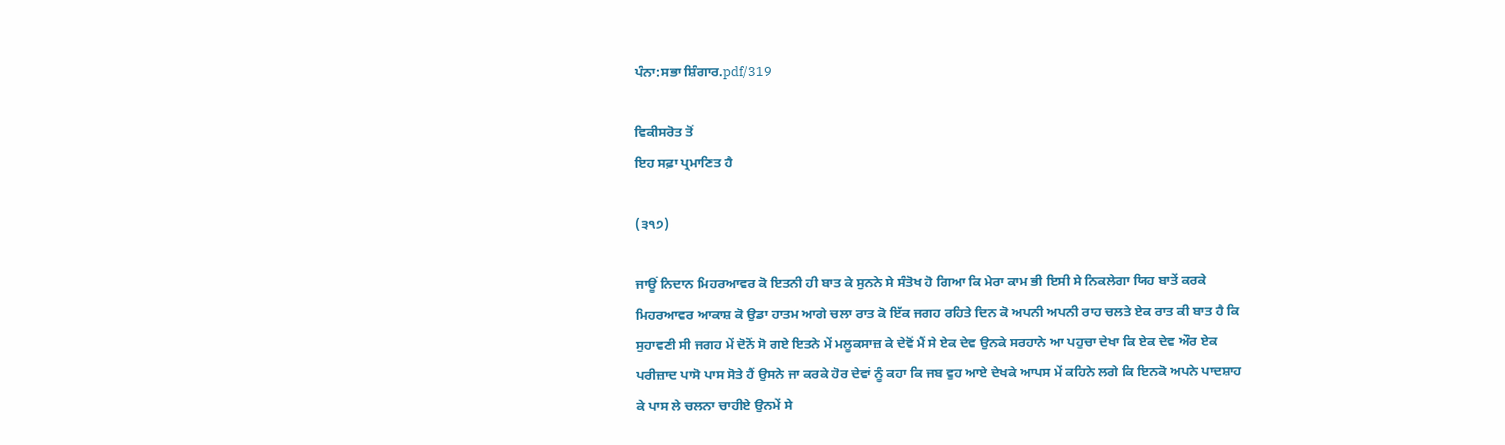ਪੰਨਾ:ਸਭਾ ਸ਼ਿੰਗਾਰ.pdf/319

ਵਿਕੀਸਰੋਤ ਤੋਂ
ਇਹ ਸਫ਼ਾ ਪ੍ਰਮਾਣਿਤ ਹੈ

(੩੧੭)

ਜਾਊਂ ਨਿਦਾਨ ਮਿਹਰਆਵਰ ਕੋ ਇਤਨੀ ਹੀ ਬਾਤ ਕੇ ਸੁਨਨੇ ਸੇ ਸੰਤੋਖ ਹੋ ਗਿਆ ਕਿ ਮੇਰਾ ਕਾਮ ਭੀ ਇਸੀ ਸੇ ਨਿਕਲੇਗਾ ਯਿਹ ਬਾਤੇਂ ਕਰਕੇ ਮਿਹਰਆਵਰ ਆਕਾਸ਼ ਕੋ ਉਡਾ ਹਾਤਮ ਆਗੇ ਚਲਾ ਰਾਤ ਕੋ ਇੱਕ ਜਗਹ ਰਹਿਤੇ ਦਿਨ ਕੋ ਅਪਨੀ ਅਪਨੀ ਰਾਹ ਚਲਤੇ ਏਕ ਰਾਤ ਕੀ ਬਾਤ ਹੈ ਕਿ ਸੁਹਾਵਣੀ ਸੀ ਜਗਹ ਮੇਂ ਦੋਨੋਂ ਸੋ ਗਏ ਇਤਨੇ ਮੇਂ ਮਲੂਕਸਾਜ਼ ਕੇ ਦੇਵੋਂ ਮੈਂ ਸੇ ਏਕ ਦੇਵ ਉਨਕੇ ਸਰਹਾਨੇ ਆ ਪਹੁਚਾ ਦੇਖਾ ਕਿ ਏਕ ਦੇਵ ਔਰ ਏਕ ਪਰੀਜ਼ਾਦ ਪਾਸੋ ਪਾਸ ਸੋਤੇ ਹੈਂ ਉਸਨੇ ਜਾ ਕਰਕੇ ਹੋਰ ਦੇਵਾਂ ਨੂੰ ਕਹਾ ਕਿ ਜਬ ਵੁਹ ਆਏ ਦੇਖਕੇ ਆਪਸ ਮੇਂ ਕਹਿਨੇ ਲਗੇ ਕਿ ਇਨਕੋ ਅਪਨੇ ਪਾਦਸ਼ਾਹ ਕੇ ਪਾਸ ਲੇ ਚਲਨਾ ਚਾਹੀਏ ਉਨਮੇਂ ਸੇ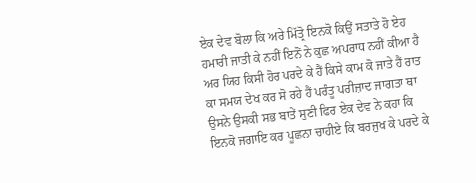ਏਕ ਦੇਵ ਬੋਲਾ ਕਿ ਅਰੇ ਮਿੱਤ੍ਰੋ ਇਨਕੋ ਕਿਉਂ ਸਤਾਤੇ ਹੋ ਏਹ ਹਮਾਰੀ ਜਾਤੀ ਕੇ ਨਹੀਂ ਇਨੋਂ ਨੇ ਕੁਛ ਅਪਰਾਧ ਨਹੀਂ ਕੀਆ ਹੈ ਅਰ ਯਿਹ ਕਿਸੀ ਹੋਰ ਪਰਦੇ ਕੇ ਹੈਂ ਕਿਸੇ ਕਾਮ ਕੋ ਜਾਤੇ ਹੈਂ ਰਾਤ ਕਾ ਸਮਯ ਦੇਖ ਕਰ ਸੋ ਰਹੇ ਹੈਂ ਪਰੰਤੂ ਪਰੀਜ਼ਾਦ ਜਾਗਤਾ ਥਾ ਉਸਨੇ ਉਸਕੀ ਸਭ ਬਾਤੇਂ ਸੁਣੀ ਫਿਰ ਏਕ ਦੇਵ ਨੇ ਕਹਾ ਕਿ ਇਨਕੋ ਜਗਾਇ ਕਰ ਪੂਛਨਾ ਚਾਹੀਏ ਕਿ ਬਰਜੁਖ ਕੇ ਪਰਦੇ ਕੇ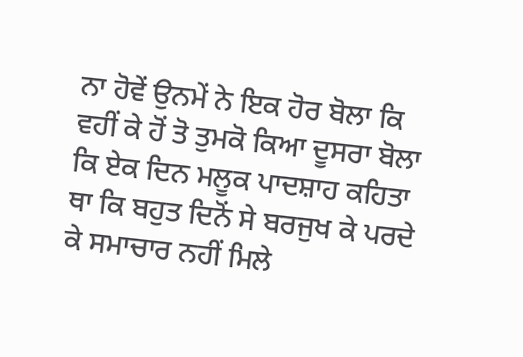ਨਾ ਹੋਵੇਂ ਉਨਮੇਂ ਨੇ ਇਕ ਹੋਰ ਬੋਲਾ ਕਿ ਵਹੀਂ ਕੇ ਹੋਂ ਤੋ ਤੁਮਕੋ ਕਿਆ ਦੂਸਰਾ ਬੋਲਾ ਕਿ ਏਕ ਦਿਨ ਮਲੂਕ ਪਾਦਸ਼ਾਹ ਕਹਿਤਾ ਥਾ ਕਿ ਬਹੁਤ ਦਿਨੋਂ ਸੇ ਬਰਜੁਖ ਕੇ ਪਰਦੇ ਕੇ ਸਮਾਚਾਰ ਨਹੀਂ ਮਿਲੇ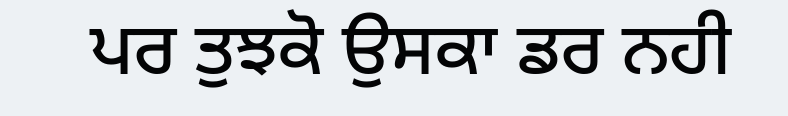ਪਰ ਤੁਝਕੋ ਉਸਕਾ ਡਰ ਨਹੀ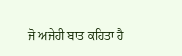ਜੋ ਅਜੇਹੀ ਬਾਤ ਕਹਿਤਾ ਹੈ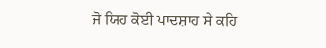ਜੋ ਯਿਹ ਕੋਈ ਪਾਦਸ਼ਾਹ ਸੇ ਕਹਿ